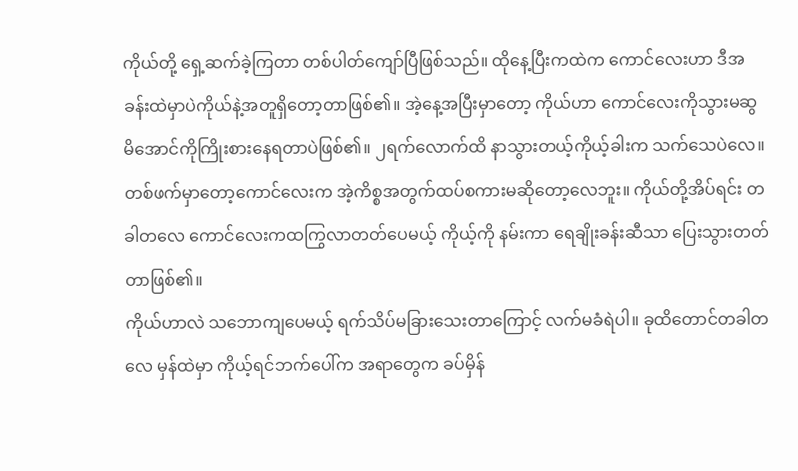ကိုယ်တို့ ရှေ့ဆက်ခဲ့ကြတာ တစ်ပါတ်ကျော်ပြီဖြစ်သည်။ ထိုနေ့ပြီးကထဲက ကောင်လေးဟာ ဒီအခန်းထဲမှာပဲကိုယ်နဲ့အတူရှိတော့တာဖြစ်၏။ အဲ့နေ့အပြီးမှာတော့ ကိုယ်ဟာ ကောင်လေးကိုသွားမဆွမိအောင်ကိုကြိုးစားနေရတာပဲဖြစ်၏။ ၂ရက်လောက်ထိ နာသွားတယ့်ကိုယ့်ခါးက သက်သေပဲလေ။
တစ်ဖက်မှာတော့ကောင်လေးက အဲ့ကိစ္စအတွက်ထပ်စကားမဆိုတော့လေဘူး။ ကိုယ်တို့အိပ်ရင်း တခါတလေ ကောင်လေးကထကြွလာတတ်ပေမယ့် ကိုယ့်ကို နမ်းကာ ရေချိုးခန်းဆီသာ ပြေးသွားတတ်တာဖြစ်၏။
ကိုယ်ဟာလဲ သဘောကျပေမယ့် ရက်သိပ်မခြားသေးတာကြောင့် လက်မခံရဲပါ။ ခုထိတောင်တခါတလေ မှန်ထဲမှာ ကိုယ့်ရင်ဘက်ပေါ်က အရာတွေက ခပ်မှိန်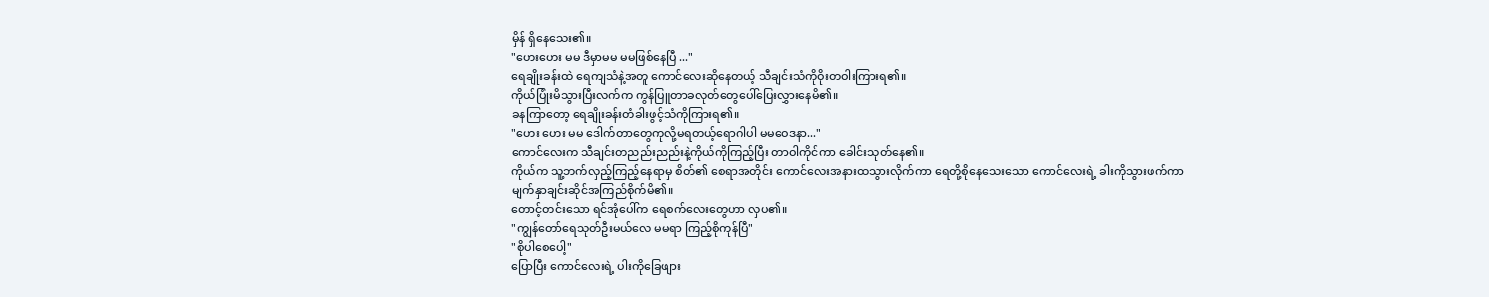မှိန် ရှိနေသေး၏။
"ဟေးဟေး မမ ဒီမှာမမ မမဖြစ်နေပြီ ..."
ရေချိုးခန်းထဲ ရေကျသံနဲ့အတူ ကောင်လေးဆိုနေတယ့် သီချင်းသံကိုဝိုးတဝါးကြားရ၏။
ကိုယ်ပြုံးမိသွားပြီးလက်က ကွန်ပြူတာခလုတ်တွေပေါ်ပြေးလွှားနေမိ၏။
ခနကြာတော့ ရေချိုးခန်းတံခါးဖွင့်သံကိုကြားရ၏။
"ဟေး ဟေး မမ ဒေါက်တာတွေကုလို့မရတယ့်ရောဂါပါ မမဝေဒနာ..."
ကောင်လေးက သီချင်းတညည်းညည်းနဲ့ကိုယ်ကိုကြည့်ပြီး တာဝါကိုင်ကာ ခေါင်းသုတ်နေ၏။
ကိုယ်က သူ့ဘက်လှည့်ကြည့်နေရာမှ စိတ်၏ စေရာအတိုင်း ကောင်လေးအနားထသွားလိုက်ကာ ရေတို့စိုနေသေးသော ကောင်လေးရဲ့ ခါးကိုသွားဖက်ကာ မျက်နှာချင်းဆိုင်အကြည်စိုက်မိ၏။
တောင့်တင်းသော ရင်အုံပေါ်က ရေစက်လေးတွေဟာ လှပ၏။
"ကျွန်တော်ရေသုတ်ဦးမယ်လေ မမရာ ကြည့်စိုကုန်ပြီ"
"စိုပါစေပေါ့"
ပြောပြီး ကောင်လေးရဲ့ ပါးကိုခြေဖျား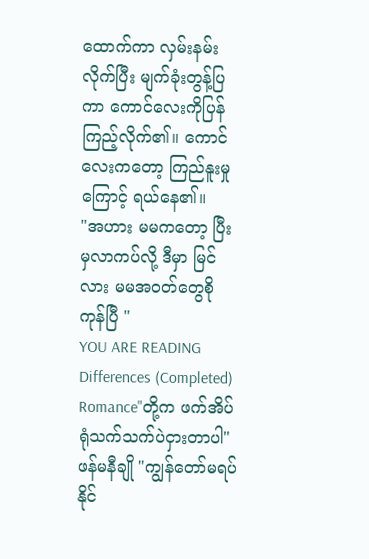ထောက်ကာ လှမ်းနမ်းလိုက်ပြီး မျက်ခုံးတွန့်ပြကာ ကောင်လေးကိုပြန်ကြည့်လိုက်၏။ ကောင်လေးကတော့ ကြည်နူးမှုကြောင့် ရယ်နေ၏။
"အဟား မမကတော့ ပြီးမှလာကပ်လို့ ဒီမှာ မြင်လား မမအဝတ်တွေစိုကုန်ပြီ "
YOU ARE READING
Differences (Completed)
Romance"တို့က ဖက်အိပ်ရုံသက်သက်ပဲငှားတာပါ" ဖန်မနီချို "ကျွန်တော်မရပ်နိုင်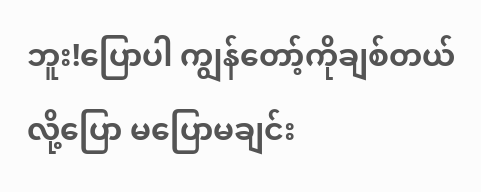ဘူး!ပြောပါ ကျွန်တော့်ကိုချစ်တယ်လို့ပြော မပြောမချင်း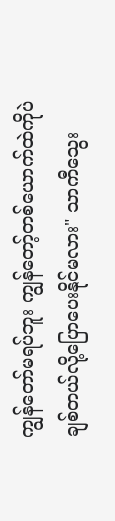ကျွန်တော်မရပ်ဘူး ကျွန်တော့်တစ်ယောက်ထဲကိုပဲချစ်တယ်လို့ပြောပေးနိုင်မလား" သာကီသွေး